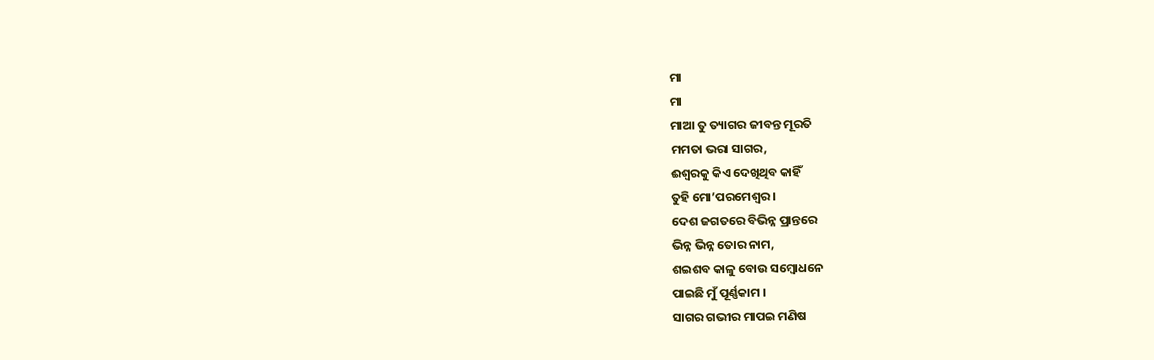ମା
ମା
ମାଆ ତୁ ତ୍ୟାଗର ଜୀବନ୍ତ ମୂରତି
ମମତା ଭରା ସାଗର,
ଈଶ୍ଵରକୁ କିଏ ଦେଖିଥିବ କାହିଁ
ତୁହି ମୋ’ପରମେଶ୍ଵର ।
ଦେଶ ଜଗତରେ ବିଭିନ୍ନ ପ୍ରାନ୍ତରେ
ଭିନ୍ନ ଭିନ୍ନ ତୋର ନାମ,
ଶଇଶବ କାଳୁ ବୋଉ ସମ୍ବୋଧନେ
ପାଇଛି ମୁଁ ପୂର୍ଣ୍ଣକାମ ।
ସାଗର ଗଭୀର ମାପଇ ମଣିଷ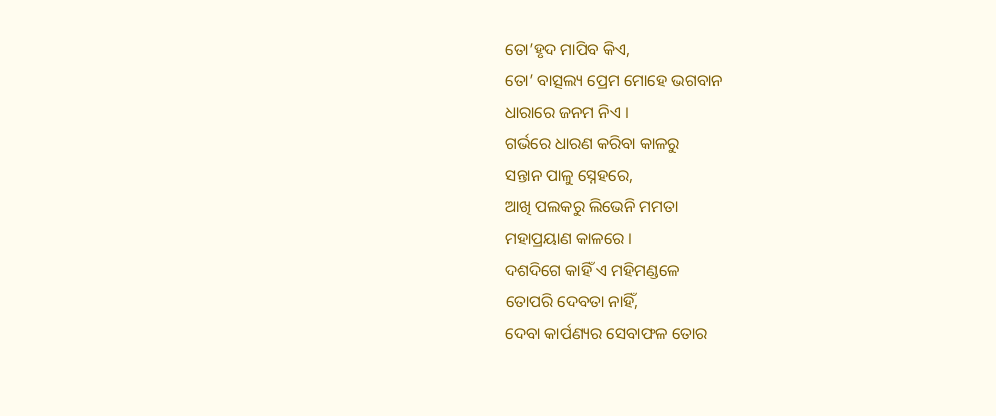ତୋ’ହୃଦ ମାପିବ କିଏ,
ତୋ’ ବାତ୍ସଲ୍ୟ ପ୍ରେମ ମୋହେ ଭଗବାନ
ଧାରାରେ ଜନମ ନିଏ ।
ଗର୍ଭରେ ଧାରଣ କରିବା କାଳରୁ
ସନ୍ତାନ ପାଳୁ ସ୍ନେହରେ,
ଆଖି ପଲକରୁ ଲିଭେନି ମମତା
ମହାପ୍ରୟାଣ କାଳରେ ।
ଦଶଦିଗେ କାହିଁ ଏ ମହିମଣ୍ଡଳେ
ତୋପରି ଦେବତା ନାହିଁ,
ଦେବା କାର୍ପଣ୍ୟର ସେବାଫଳ ତୋର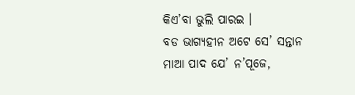କିଏ’ବା ଭୁଲି ପାରଇ ।
ବଡ ଭାଗ୍ୟହୀନ ଅଟେ ସେ’ ସନ୍ତାନ
ମାଆ ପାଦ ଯେ’ ନ’ପୂଜେ,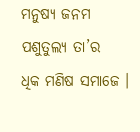ମନୁଷ୍ୟ ଜନମ ପଶୁତୁଲ୍ୟ ତା’ର
ଧିକ ମଣିଷ ସମାଜେ ।